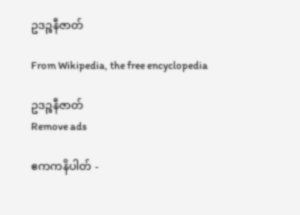ဥဒဉ္စနီဇာတ်

From Wikipedia, the free encyclopedia

ဥဒဉ္စနီဇာတ်
Remove ads

ဧကကနိပါတ် -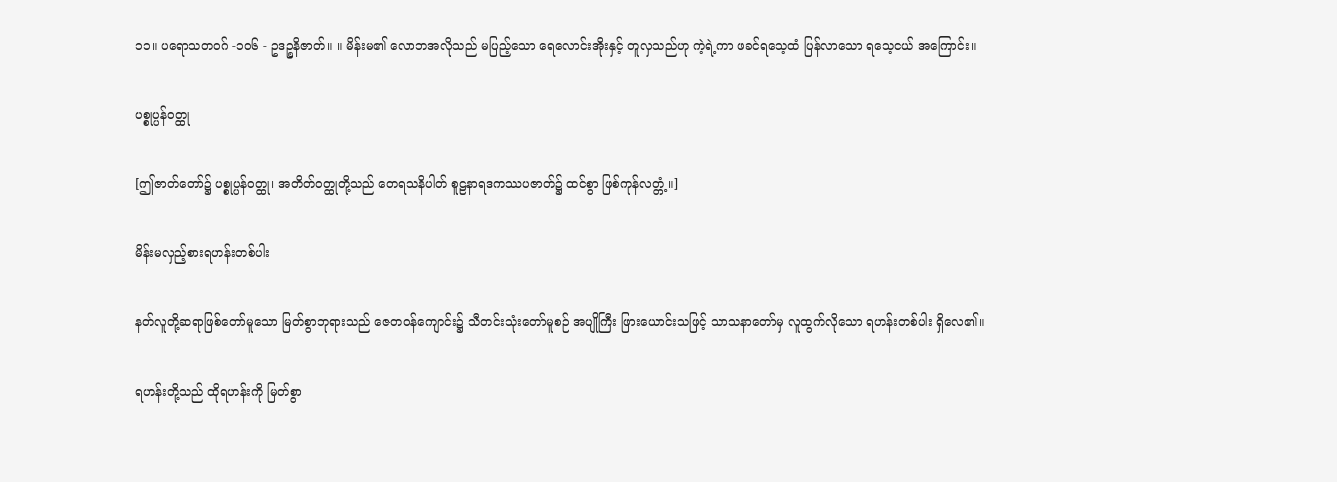၁၁။ ပရောသတဝဂ် -၁၀၆ - ဥဒဉ္စနိဇာတ်။ ။ မိန်းမ၏ လောဘအလိုသည် မပြည့်သော ရေလောင်းအိုးနှင့် တူလှသည်ဟု ကဲ့ရဲ့ကာ ဖခင်ရသေ့ထံ ပြန်လာသော ရသေ့ငယ် အကြောင်း။

ပစ္စုပ္ပန်ဝတ္ထု

[ဤဇာတ်တော်၌ ပစ္စုပ္ပန်ဝတ္ထု၊ အတိတ်ဝတ္ထုတို့သည် တေရသနိပါတ် စူဠနာရဒကဿပဇာတ်၌ ထင်စွာ ဖြစ်ကုန်လတ္တံ့။]

မိန်းမလှည့်စားရဟန်းတစ်ပါး

နတ်လူတို့ဆရာဖြစ်တော်မူသော မြတ်စွာဘုရားသည် ဇေတဝန်ကျောင်း၌ သီတင်းသုံးတော်မူစဉ် အပျိုကြီး ဖြားယောင်းသဖြင့် သာသနာတော်မှ လူထွက်လိုသော ရဟန်းတစ်ပါး ရှိလေ၏။

ရဟန်းတို့သည် ထိုရဟန်းကို မြတ်စွာ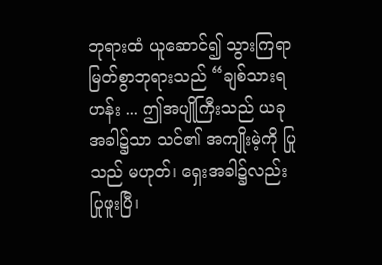ဘုရားထံ ယူဆောင်၍ သွားကြရာ မြတ်စွာဘုရားသည် “ချစ်သားရဟန်း ... ဤအပျိုကြီးသည် ယခုအခါ၌သာ သင်၏ အကျိုးမဲ့ကို ပြုသည် မဟုတ်၊ ရှေးအခါ၌လည်း ပြုဖူးပြီ၊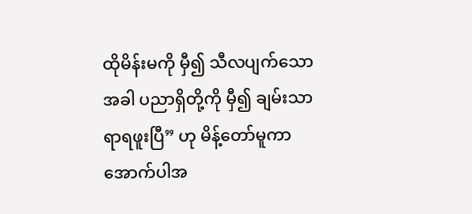ထိုမိန်းမကို မှီ၍ သီလပျက်သောအခါ ပညာရှိတို့ကို မှီ၍ ချမ်းသာရာရဖူးပြီ” ဟု မိန့်တော်မူကာ အောက်ပါအ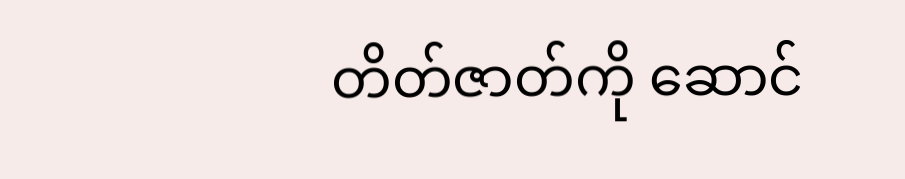တိတ်ဇာတ်ကို ဆောင်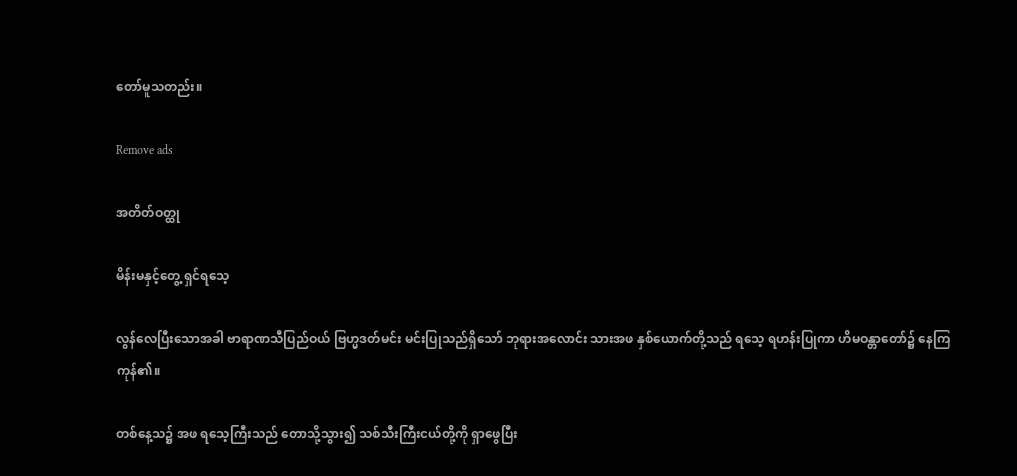တော်မူသတည်း။

Remove ads

အတိတ်ဝတ္ထု

မိန်းမနှင့်တွေ့ ရှင်ရသေ့

လွန်လေပြီးသောအခါ ဗာရာဏသီပြည်ဝယ် ဗြဟ္မဒတ်မင်း မင်းပြုသည်ရှိသော် ဘုရားအလောင်း သားအဖ နှစ်ယောက်တို့သည် ရသေ့ ရဟန်းပြုကာ ဟိမဝန္တာတော်၌ နေကြကုန်၏။

တစ်နေ့သ၌ အဖ ရသေ့ကြီးသည် တောသို့သွား၍ သစ်သီးကြီးငယ်တို့ကို ရှာဖွေပြီး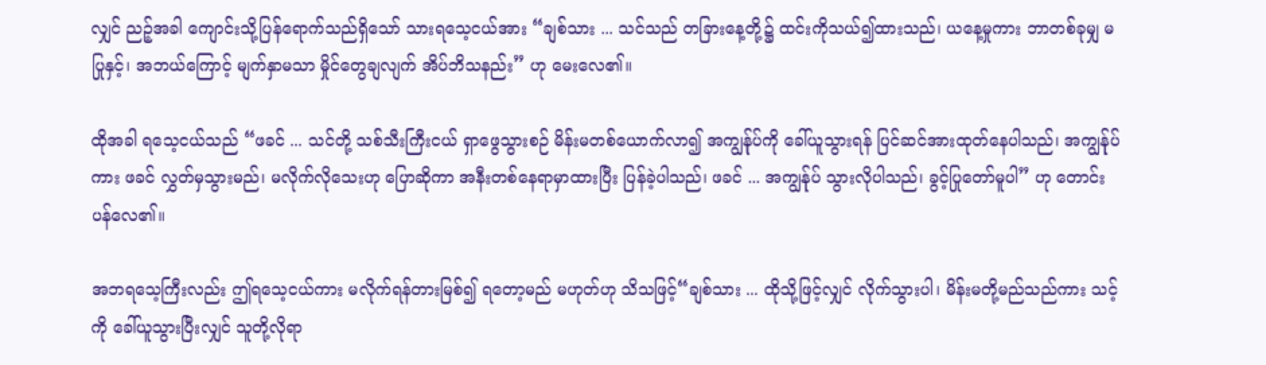လျှင် ညဉ့်အခါ ကျောင်းသို့ပြန်ရောက်သည်ရှိသော် သားရသေ့ငယ်အား “ချစ်သား ... သင်သည် တခြားနေ့တို့၌ ထင်းကိုသယ်၍ထားသည်၊ ယနေ့မှုကား ဘာတစ်ခုမျှ မပြုနှင့်၊ အဘယ်ကြောင့် မျက်နှာမသာ မှိုင်တွေချလျက် အိပ်ဘိသနည်း” ဟု မေးလေ၏။

ထိုအခါ ရသေ့ငယ်သည် “ဖခင် ... သင်တို့ သစ်သီးကြီးငယ် ရှာဖွေသွားစဉ် မိန်းမတစ်ယောက်လာ၍ အကျွန်ုပ်ကို ခေါ်ယူသွားရန် ပြင်ဆင်အားထုတ်နေပါသည်၊ အကျွန်ုပ်ကား ဖခင် လွှတ်မှသွားမည်၊ မလိုက်လိုသေးဟု ပြောဆိုကာ အနီးတစ်နေရာမှာထားပြီး ပြန်ခဲ့ပါသည်၊ ဖခင် ... အကျွန်ုပ် သွားလိုပါသည်၊ ခွင့်ပြုတော်မူပါ” ဟု တောင်းပန်လေ၏။

အဘရသေ့ကြီးလည်း ဤရသေ့ငယ်ကား မလိုက်ရန်တားမြစ်၍ ရတော့မည် မဟုတ်ဟု သိသဖြင့်“ချစ်သား ... ထိုသို့ဖြင့်လျှင် လိုက်သွားပါ၊ မိန်းမတို့မည်သည်ကား သင့်ကို ခေါ်ယူသွားပြီးလျှင် သူတို့လိုရာ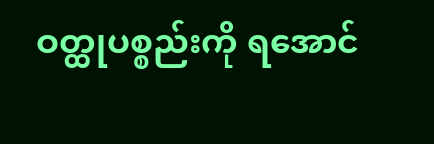ဝတ္ထုပစ္စည်းကို ရအောင်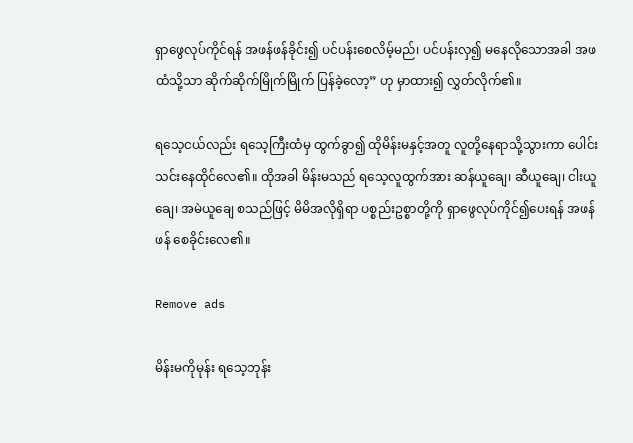ရှာဖွေလုပ်ကိုင်ရန် အဖန်ဖန်ခိုင်း၍ ပင်ပန်းစေလိမ့်မည်၊ ပင်ပန်းလှ၍ မနေလိုသောအခါ အဖထံသို့သာ ဆိုက်ဆိုက်မြိုက်မြိုက် ပြန်ခဲ့လော့” ဟု မှာထား၍ လွှတ်လိုက်၏။

ရသေ့ငယ်လည်း ရသေ့ကြီးထံမှ ထွက်ခွာ၍ ထိုမိန်းမနှင့်အတူ လူတို့နေရာသို့သွားကာ ပေါင်းသင်းနေထိုင်လေ၏။ ထိုအခါ မိန်းမသည် ရသေ့လူထွက်အား ဆန်ယူချေ၊ ဆီယူချေ၊ ငါးယူချေ၊ အမဲယူချေ စသည်ဖြင့် မိမိအလိုရှိရာ ပစ္စည်းဥစ္စာတို့ကို ရှာဖွေလုပ်ကိုင်၍ပေးရန် အဖန်ဖန် စေခိုင်းလေ၏။

Remove ads

မိန်းမကိုမုန်း ရသေ့ဘုန်း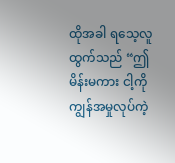ထိုအခါ ရသေ့လူထွက်သည် “ဤမိန်းမကား ငါ့ကို ကျွန်အမှုလုပ်ကဲ့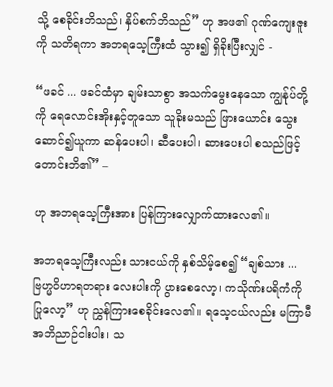သို့ စေခိုင်းဘိသည်၊ နှိပ်စက်ဘိသည်” ဟု အဖ၏ ဂုဏ်ကျေးဇူးကို သတိရကာ အဘရသေ့ကြီးထံ သွား၍ ရှိခိုးပြီးလျှင် -

“ဖခင် ... ဖခင်ထံမှာ ချမ်းသာစွာ အသက်မွေးနေသော ကျွန်ုပ်တို့ကို ရေလောင်းအိုးနှင့်တူသော သူခိုးမသည် ဖြားယောင်း သွေးဆောင်၍ယူကာ ဆန်ပေးပါ၊ ဆီပေးပါ၊ ဆားပေးပါ စသည်ဖြင့် တောင်းဘိ၏” –

ဟု အဘရသေ့ကြီးအား ပြန်ကြားလျှောက်ထားလေ၏။

အဘရသေ့ကြီးလည်း သားငယ်ကို နှစ်သိမ့်စေ၍ “ချစ်သား ... ဗြဟ္မဝိဟာရတရား လေးပါးကို ပွားစေလော့၊ ကသိုဏ်းပရိကံကို ပြုလော့” ဟု ညွှန်ကြားစေခိုင်းလေ၏။ ရသေ့ငယ်လည်း မကြာမီ အဘိညာဉ်ငါးပါး၊ သ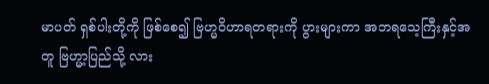မာပတ် ရှစ်ပါးတို့ကို ဖြစ်စေ၍ ဗြဟ္မဝိဟာရတရားကို ပွားများကာ အဘရသေ့ကြီးနှင့်အတူ ဗြဟ္မာ့ပြည်သို့ လား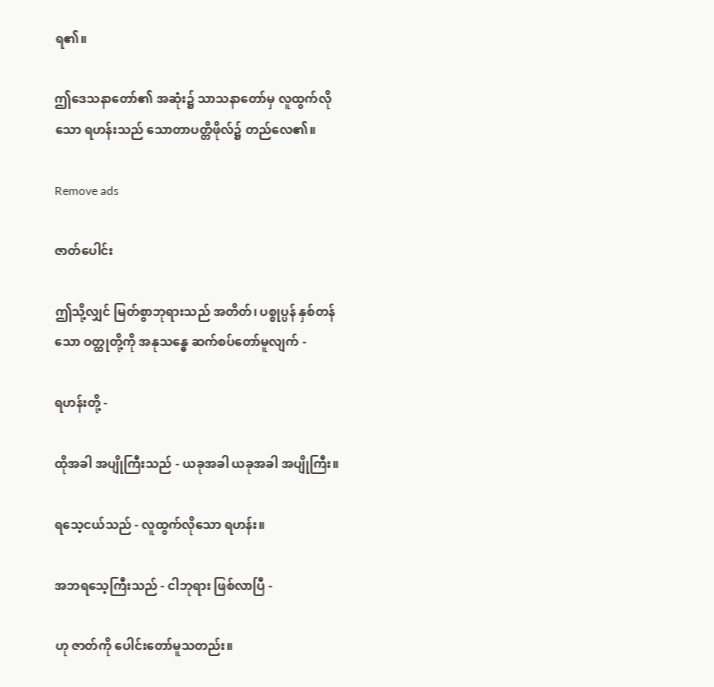ရ၏။

ဤဒေသနာတော်၏ အဆုံး၌ သာသနာတော်မှ လူထွက်လိုသော ရဟန်းသည် သောတာပတ္တိဖိုလ်၌ တည်လေ၏။

Remove ads

ဇာတ်ပေါင်း

ဤသို့လျှင် မြတ်စွာဘုရားသည် အတိတ်၊ ပစ္စုပ္ပန် နှစ်တန်သော ဝတ္ထုတို့ကို အနုသန္ဓေ ဆက်စပ်တော်မူလျက် -

ရဟန်းတို့ -

ထိုအခါ အပျိုကြီးသည် - ယခုအခါ ယခုအခါ အပျိုကြီး။

ရသေ့ငယ်သည် - လူထွက်လိုသော ရဟန်း။

အဘရသေ့ကြီးသည် - ငါဘုရား ဖြစ်လာပြီ -

ဟု ဇာတ်ကို ပေါင်းတော်မူသတည်း။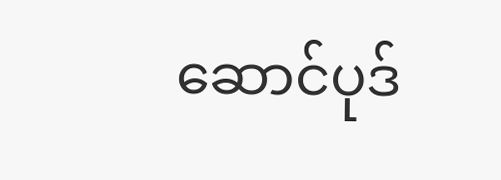ဆောင်ပုဒ်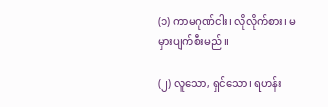(၁) ကာမဂုဏ်ငါး၊ လိုလိုက်စား၊ မမှားပျက်စီးမည်။

(၂) လူသော, ရှင်သော၊ ရဟန်း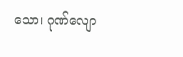သော၊ ဂုဏ်လျော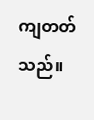ကျတတ်သည်။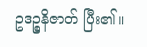ဥဒဉ္စနိဇာတ် ပြီး၏။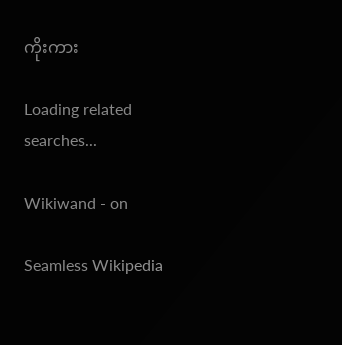ကိုးကား

Loading related searches...

Wikiwand - on

Seamless Wikipedia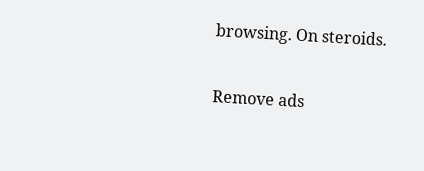browsing. On steroids.

Remove ads